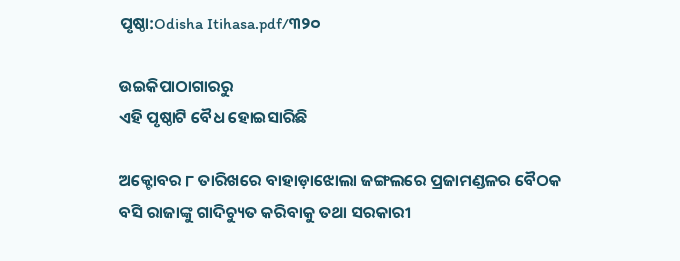ପୃଷ୍ଠା:Odisha Itihasa.pdf/୩୨୦

ଉଇକିପାଠାଗାର‌ରୁ
ଏହି ପୃଷ୍ଠାଟି ବୈଧ ହୋଇସାରିଛି

ଅକ୍ଟୋବର ୮ ତାରିଖରେ ବାହାଡ଼ାଝୋଲା ଜଙ୍ଗଲରେ ପ୍ରଜାମଣ୍ଡଳର ବୈଠକ ବସି ରାଜାଙ୍କୁ ଗାଦିଚ୍ୟୁତ କରିବାକୁ ତଥା ସରକାରୀ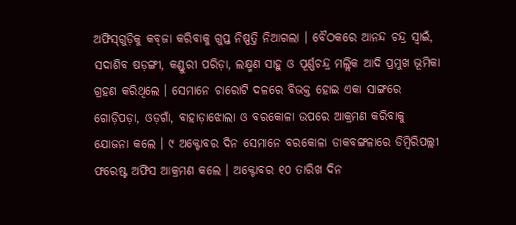ଅଫିସ୍‍ଗୁଡ଼ିକୁ କବ୍‍ଜା କରିବାକୁ ଗୁପ୍ତ ନିଷ୍ପତ୍ତି ନିଆଗଲା । ବୈଠକରେ ଆନନ୍ଦ ଚନ୍ଦ୍ର ସ୍ୱାଇଁ, ସଦାଶିବ ଷଡ଼ଙ୍ଗୀ, କଣ୍ଡୁରୀ ପରିଡ଼ା, ଲକ୍ଷ୍ମଣ ସାହୁ ଓ ପୂର୍ଣ୍ଣଚନ୍ଦ୍ର ମଲ୍ଲିକ ଆଦି ପ୍ରମୁଖ ଭୂମିକା ଗ୍ରହଣ କରିଥିଲେ । ସେମାନେ ଚାରୋଟି ଦଳରେ ବିଭକ୍ତ ହୋଇ ଏକା ସାଙ୍ଗରେ ଗୋଡ଼ିପଡ଼ା, ଓଡ଼ଗାଁ, ବାହାଡ଼ାଝୋଲା ଓ ବରକୋଳା ଉପରେ ଆକ୍ରମଣ କରିବାକୁ ଯୋଜନା କଲେ । ୯ ଅକ୍ଟୋବର ଦିନ ସେମାନେ ବରକୋଳା ଡାକବଙ୍ଗଳାରେ ଡିମ୍ବିରିପଲ୍ଲୀ ଫରେଷ୍ଟ ଅଫିସ ଆକ୍ରମଣ କଲେ । ଅକ୍ଟୋବର ୧୦ ତାରିଖ ଦିନ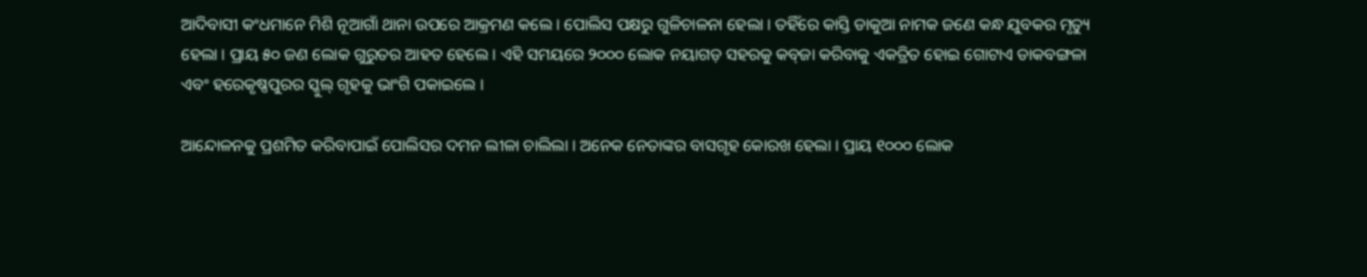ଆଦିବାସୀ କଂଧମାନେ ମିଶି ନୂଆଗାଁ ଥାନା ଉପରେ ଆକ୍ରମଣ କଲେ । ପୋଲିସ ପକ୍ଷରୁ ଗୁଳିଚାଳନା ହେଲା । ତହିଁରେ କାସ୍ତି ଡାକୁଆ ନାମକ ଜଣେ କନ୍ଧ ଯୁବକର ମୃତ୍ୟୁ ହେଲା । ପ୍ରାୟ ୫୦ ଜଣ ଲୋକ ଗୁରୁତର ଆହତ ହେଲେ । ଏହି ସମୟରେ ୨୦୦୦ ଲୋକ ନୟାଗଡ଼ ସହରକୁ କବ୍‍ଜା କରିବାକୁ ଏକତ୍ରିତ ହୋଇ ଗୋଟାଏ ଡାକବଙ୍ଗଳା ଏବଂ ହରେକୃଷ୍ଣପୁରର ସ୍କୁଲ୍‍ ଗୃହକୁ ଭାଂଗି ପକାଇଲେ ।

ଆନ୍ଦୋଳନକୁ ପ୍ରଶମିତ କରିବାପାଇଁ ପୋଲିସର ଦମନ ଲୀଳା ଚାଲିଲା । ଅନେକ ନେତାଙ୍କର ବାସଗୃହ କୋରଖ ହେଲା । ପ୍ରାୟ ୧୦୦୦ ଲୋକ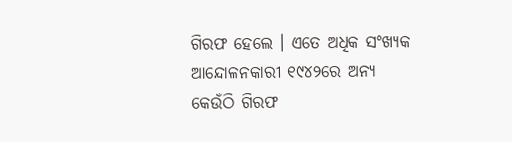ଗିରଫ ହେଲେ । ଏତେ ଅଧିକ ସଂଖ୍ୟକ ଆନ୍ଦୋଳନକାରୀ ୧୯୪୨ରେ ଅନ୍ୟ କେଉଁଠି ଗିରଫ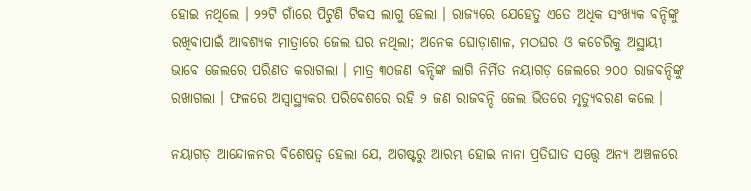ହୋଇ ନଥିଲେ । ୨୨ଟି ଗାଁରେ ପିଟୁଣି ଟିକସ ଲାଗୁ ହେଲା । ରାଜ୍ୟରେ ଯେହେତୁ ଏତେ ଅଧିକ ସଂଖ୍ୟକ ବନ୍ଦିଙ୍କୁ ରଖିବାପାଇଁ ଆବଶ୍ୟକ ମାତ୍ରାରେ ଜେଲ ଘର ନଥିଲା; ଅନେକ ଘୋଡ଼ାଶାଳ, ମଠଘର ଓ କଚେରିକୁ ଅସ୍ଥାୟୀ ଭାବେ ଜେଲରେ ପରିଣତ କରାଗଲା । ମାତ୍ର ୩୦ଜଣ ବନ୍ଦିଙ୍କ ଲାଗି ନିର୍ମିତ ନୟାଗଡ଼ ଜେଲରେ ୨୦୦ ରାଜବନ୍ଦିଙ୍କୁ ରଖାଗଲା । ଫଳରେ ଅସ୍ୱାସ୍ଥ୍ୟକର ପରିବେଶରେ ରହି ୨ ଜଣ ରାଜବନ୍ଦି ଜେଲ ଭିତରେ ମୃତ୍ୟୁବରଣ କଲେ ।

ନୟାଗଡ଼ ଆନ୍ଦୋଳନର ବିଶେଷତ୍ୱ ହେଲା ଯେ, ଅଗଷ୍ଟରୁ ଆରମ୍ଭ ହୋଇ ନାନା ପ୍ରତିଘାତ ସତ୍ତ୍ୱେ ଅନ୍ୟ ଅଞ୍ଚଳରେ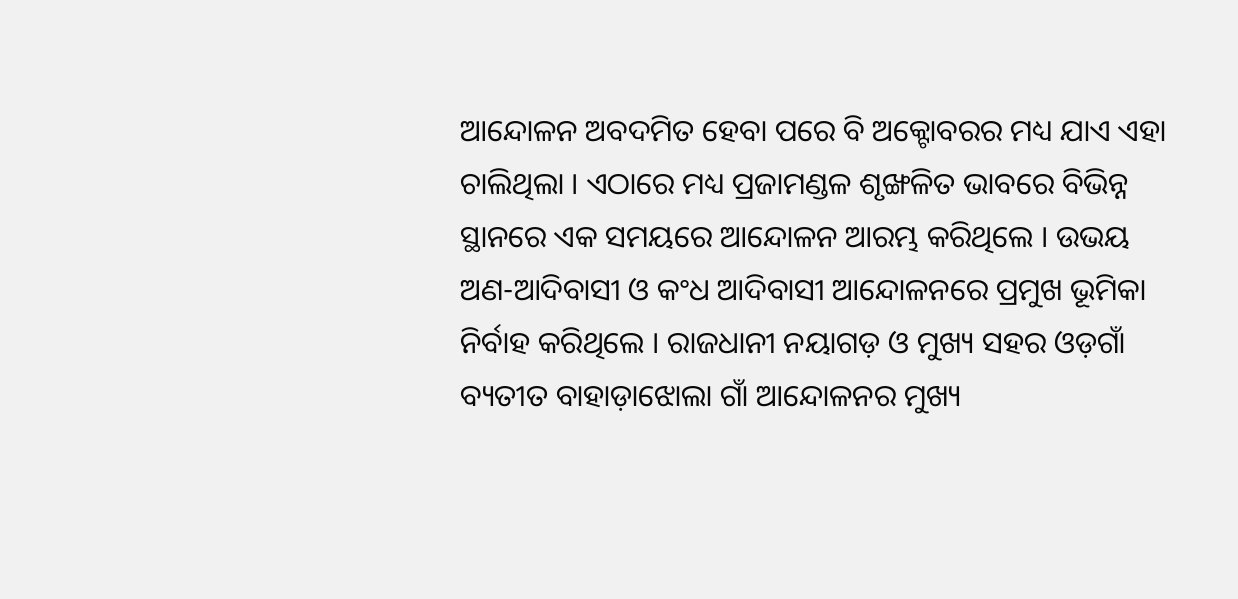ଆନ୍ଦୋଳନ ଅବଦମିତ ହେବା ପରେ ବି ଅକ୍ଟୋବରର ମଧ୍ୟ ଯାଏ ଏହା ଚାଲିଥିଲା । ଏଠାରେ ମଧ୍ୟ ପ୍ରଜାମଣ୍ଡଳ ଶୃଙ୍ଖଳିତ ଭାବରେ ବିଭିନ୍ନ ସ୍ଥାନରେ ଏକ ସମୟରେ ଆନ୍ଦୋଳନ ଆରମ୍ଭ କରିଥିଲେ । ଉଭୟ ଅଣ-ଆଦିବାସୀ ଓ କଂଧ ଆଦିବାସୀ ଆନ୍ଦୋଳନରେ ପ୍ରମୁଖ ଭୂମିକା ନିର୍ବାହ କରିଥିଲେ । ରାଜଧାନୀ ନୟାଗଡ଼ ଓ ମୁଖ୍ୟ ସହର ଓଡ଼ଗାଁ ବ୍ୟତୀତ ବାହାଡ଼ାଝୋଲା ଗାଁ ଆନ୍ଦୋଳନର ମୁଖ୍ୟ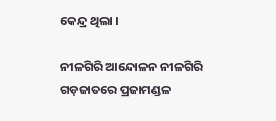କେନ୍ଦ୍ର ଥିଲା ।

ନୀଳଗିରି ଆନ୍ଦୋଳନ ନୀଳଗିରି ଗଡ଼ଜାତରେ ପ୍ରଜାମଣ୍ଡଳ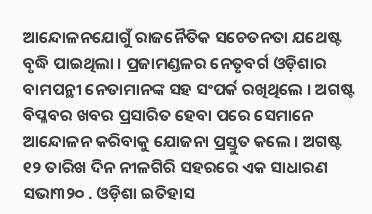ଆନ୍ଦୋଳନଯୋଗୁଁ ରାଜନୈତିକ ସଚେତନତା ଯଥେଷ୍ଟ ବୃଦ୍ଧି ପାଇଥିଲା । ପ୍ରଜାମଣ୍ଡଳର ନେତୃବର୍ଗ ଓଡ଼ିଶାର ବାମପନ୍ଥୀ ନେତାମାନଙ୍କ ସହ ସଂପର୍କ ରଖିଥିଲେ । ଅଗଷ୍ଟ ବିପ୍ଳବର ଖବର ପ୍ରସାରିତ ହେବା ପରେ ସେମାନେ ଆନ୍ଦୋଳନ କରିବାକୁ ଯୋଜନା ପ୍ରସ୍ତୁତ କଲେ । ଅଗଷ୍ଟ ୧୨ ତାରିଖ ଦିନ ନୀଳଗିରି ସହରରେ ଏକ ସାଧାରଣ ସଭା୩୨୦ . ଓଡ଼ିଶା ଇତିହାସ